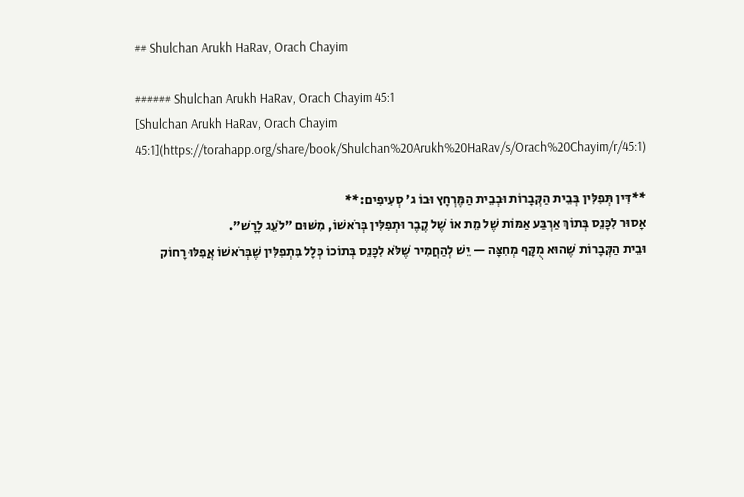## Shulchan Arukh HaRav, Orach Chayim

###### Shulchan Arukh HaRav, Orach Chayim 45:1
[Shulchan Arukh HaRav, Orach Chayim 45:1](https://torahapp.org/share/book/Shulchan%20Arukh%20HaRav/s/Orach%20Chayim/r/45:1)

**דִּין תְּפִלִּין בְּבֵית הַקְּבָרוֹת וּבְבֵית הַמֶּרְחָץ וּבוֹ ג' סְעִיפִים:**
אָסוּר לִכָּנֵס בְּתוֹךְ אַרְבַּע אַמּוֹת שֶׁל מֵת אוֹ שֶׁל קֶבֶר וּתְפִלִּין בְּרֹאשׁוֹ, מִשּׁוּם "לֹעֵג לָרָשׁ".
וּבֵית הַקְּבָרוֹת שֶׁהוּא מֻקָּף מְחִצָּה — יֵשׁ לְהַחֲמִיר שֶׁלֹּא לִכָּנֵס בְּתוֹכוֹ כְּלָל בִּתְפִלִּין שֶׁבְּרֹאשׁוֹ אֲפִלּוּ רָחוֹק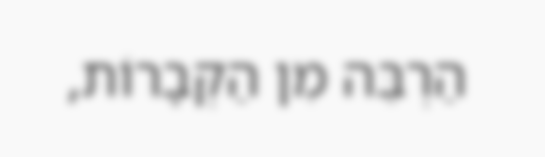הַרְבֵּה מִן הַקְּבָרוֹת,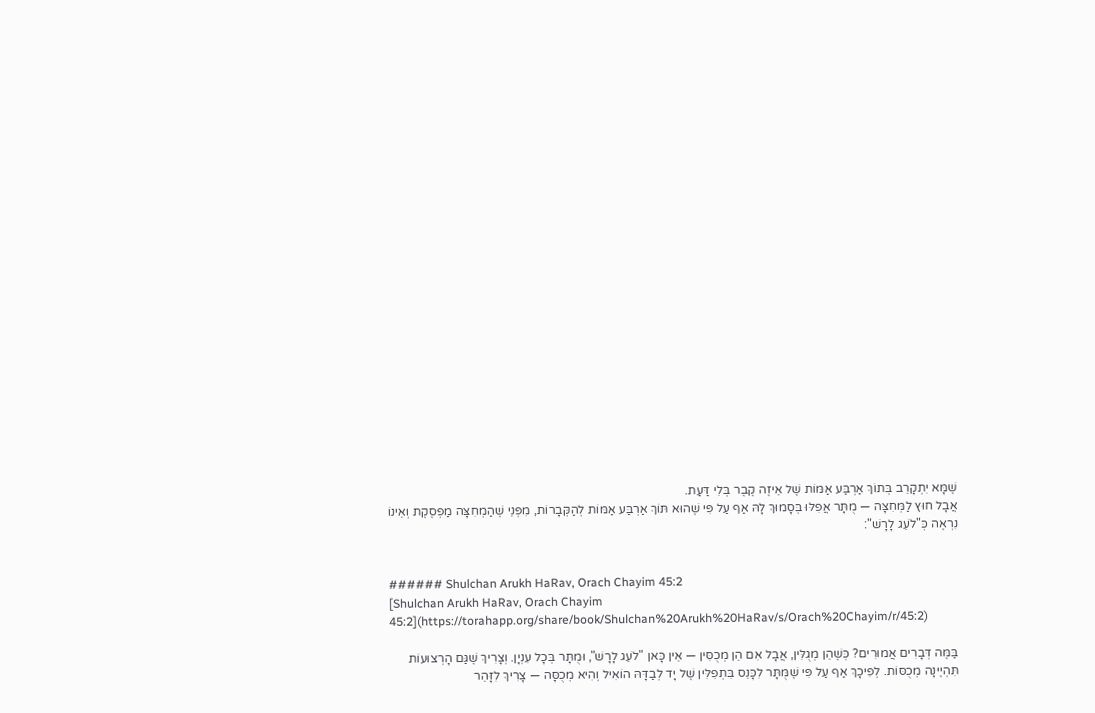שֶׁמָּא יִתְקָרֵב בְּתוֹךְ אַרְבַּע אַמּוֹת שֶׁל אֵיזֶה קֶבֶר בְּלִי דַּעַת.
אֲבָל חוּץ לַמְּחִצָּה — מֻתָּר אֲפִלּוּ בְּסָמוּךְ לָהּ אַף עַל פִּי שֶׁהוּא תּוֹךְ אַרְבַּע אַמּוֹת לְהַקְּבָרוֹת, מִפְּנֵי שֶׁהַמְחִצָּה מַפְסֶקֶת וְאֵינוֹ נִרְאֶה כְּ"לֹעֵג לָרָשׁ":


###### Shulchan Arukh HaRav, Orach Chayim 45:2
[Shulchan Arukh HaRav, Orach Chayim 45:2](https://torahapp.org/share/book/Shulchan%20Arukh%20HaRav/s/Orach%20Chayim/r/45:2)

בַּמֶּה דְּבָרִים אֲמוּרִים? כְּשֶׁהֵן מְגֻלִּין, אֲבָל אִם הֵן מְכֻסִּין — אֵין כָּאן "לֹעֵג לָרָשׁ", וּמֻתָּר בְּכָל עִנְיָן. וְצָרִיךְ שֶׁגַּם הָרְצוּעוֹת תִּהְיֶינָה מְכֻסּוֹת. לְפִיכָךְ אַף עַל פִּי שֶׁמֻּתָּר לִכָּנֵס בִּתְפִלִּין שֶׁל יָד לְבַדָּהּ הוֹאִיל וְהִיא מְכֻסָּה — צָרִיךְ לִזָּהֵר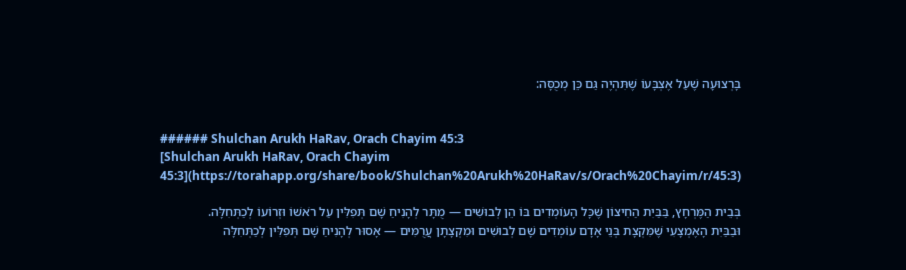בָּרְצוּעָה שֶׁעַל אֶצְבָּעוֹ שֶׁתִּהְיֶה גַּם כֵּן מְכֻסָּה:


###### Shulchan Arukh HaRav, Orach Chayim 45:3
[Shulchan Arukh HaRav, Orach Chayim 45:3](https://torahapp.org/share/book/Shulchan%20Arukh%20HaRav/s/Orach%20Chayim/r/45:3)

בְּבֵית הַמֶּרְחָץ, בַּבַּיִת הַחִיצוֹן שֶׁכָּל הָעוֹמְדִים בּוֹ הֵן לְבוּשִׁים — מֻתָּר לְהָנִיחַ שָׁם תְּפִלִּין עַל רֹאשׁוֹ וּזְרוֹעוֹ לְכַתְּחִלָּה.
וּבַבַּיִת הָאֶמְצָעִי שֶׁמִּקְצָת בְּנֵי אָדָם עוֹמְדִים שָׁם לְבוּשִׁים וּמִקְצָתָן עֲרֻמִּים — אָסוּר לְהָנִיחַ שָׁם תְּפִלִּין לְכַתְּחִלָּה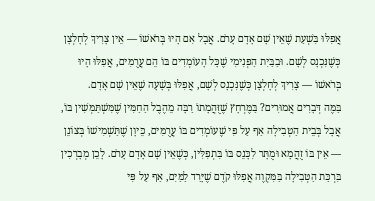אֲפִלּוּ בִּשְׁעַת שֶׁאֵין שָׁם אָדָם עָרֹם. אֲבָל אִם הָיוּ בְּרֹאשׁוֹ — אֵין צָרִיךְ לְחָלְצָן כְּשֶׁנִּכְנָס לְשָׁם. וּבַבַּיִת הַפְּנִימִי שֶׁכָּל הָעוֹמְדִים בּוֹ הֵם עֲרֻמִּים, אֲפִלּוּ הָיוּ בְּרֹאשׁוֹ — צָרִיךְ לְחָלְצָן כְּשֶׁנִּכְנָס לְשָׁם, אֲפִלּוּ בְּשָׁעָה שֶׁאֵין שָׁם אָדָם.
בַּמֶּה דְּבָרִים אֲמוּרִים? בַּמֶּרְחָץ שֶׁזֻּהֲמָתוֹ רַבָּה מֵהֶבֶל הַחַמִּין שֶׁמִּשְׁתַּמְּשִׁין בּוֹ, אֲבָל בְּבֵית הַטְּבִילָה אַף עַל פִּי שֶׁעוֹמְדִים בּוֹ עֲרֻמִּים, כֵּיוָן שֶׁתַּשְׁמִישׁוֹ בְּצוֹנֵן — אֵין בּוֹ זֻהֲמָא וּמֻתָּר לִכָּנֵס בּוֹ בִּתְפִלִּין, כְּשֶׁאֵין שָׁם אָדָם עָרֹם. לָכֵן מְבָרְכִין בִּרְכַּת הַטְּבִילָה בַּמִּקְוֶה אֲפִלּוּ קֹדֶם שֶׁיָּרַד לַמַּיִם, אַף עַל פִּי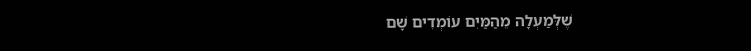שֶׁלְּמַעְלָה מֵהַמַּיִם עוֹמְדִים שָׁם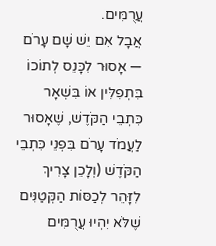עֲרֻמִּים.
אֲבָל אִם יֵשׁ שָׁם עָרֹם — אָסוּר לִכָּנֵס לְתוֹכוֹ בִּתְפִלִּין אוֹ בִּשְׁאָר כִּתְבֵי הַקֹּדֶשׁ, שֶׁאָסוּר לַעֲמֹד עָרֹם בִּפְנֵי כִּתְבֵי הַקֹּדֶשׁ (וְלָכֵן צָרִיךְ לִזָּהֵר לְכַסּוֹת הַקְּטַנִּים שֶׁלֹּא יִהְיוּ עֲרֻמִּים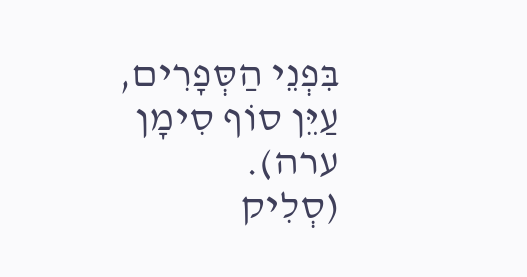בִּפְנֵי הַסְּפָרִים, עַיֵּן סוֹף סִימָן ערה).
(סְלִיק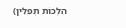הִלְכוֹת תְּפִלִּין)